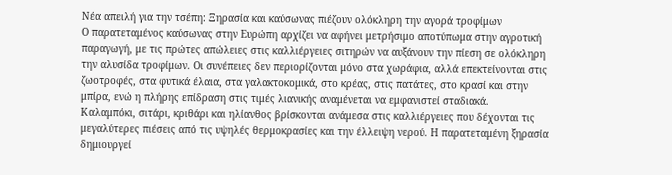Νέα απειλή για την τσέπη: Ξηρασία και καύσωνας πιέζουν ολόκληρη την αγορά τροφίμων
Ο παρατεταμένος καύσωνας στην Ευρώπη αρχίζει να αφήνει μετρήσιμο αποτύπωμα στην αγροτική παραγωγή, με τις πρώτες απώλειες στις καλλιέργειες σιτηρών να αυξάνουν την πίεση σε ολόκληρη την αλυσίδα τροφίμων. Οι συνέπειες δεν περιορίζονται μόνο στα χωράφια, αλλά επεκτείνονται στις ζωοτροφές, στα φυτικά έλαια, στα γαλακτοκομικά, στο κρέας, στις πατάτες, στο κρασί και στην μπίρα, ενώ η πλήρης επίδραση στις τιμές λιανικής αναμένεται να εμφανιστεί σταδιακά.
Καλαμπόκι, σιτάρι, κριθάρι και ηλίανθος βρίσκονται ανάμεσα στις καλλιέργειες που δέχονται τις μεγαλύτερες πιέσεις από τις υψηλές θερμοκρασίες και την έλλειψη νερού. Η παρατεταμένη ξηρασία δημιουργεί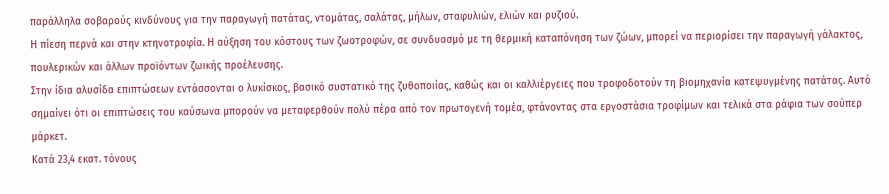παράλληλα σοβαρούς κινδύνους για την παραγωγή πατάτας, ντομάτας, σαλάτας, μήλων, σταφυλιών, ελιών και ρυζιού.
Η πίεση περνά και στην κτηνοτροφία. Η αύξηση του κόστους των ζωοτροφών, σε συνδυασμό με τη θερμική καταπόνηση των ζώων, μπορεί να περιορίσει την παραγωγή γάλακτος, πουλερικών και άλλων προϊόντων ζωικής προέλευσης.
Στην ίδια αλυσίδα επιπτώσεων εντάσσονται ο λυκίσκος, βασικό συστατικό της ζυθοποιίας, καθώς και οι καλλιέργειες που τροφοδοτούν τη βιομηχανία κατεψυγμένης πατάτας. Αυτό σημαίνει ότι οι επιπτώσεις του καύσωνα μπορούν να μεταφερθούν πολύ πέρα από τον πρωτογενή τομέα, φτάνοντας στα εργοστάσια τροφίμων και τελικά στα ράφια των σούπερ μάρκετ.
Κατά 23,4 εκατ. τόνους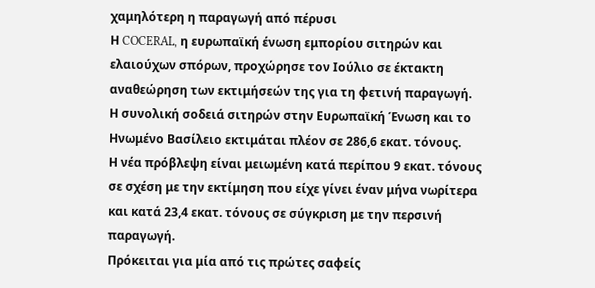χαμηλότερη η παραγωγή από πέρυσι
Η COCERAL, η ευρωπαϊκή ένωση εμπορίου σιτηρών και ελαιούχων σπόρων, προχώρησε τον Ιούλιο σε έκτακτη αναθεώρηση των εκτιμήσεών της για τη φετινή παραγωγή.
Η συνολική σοδειά σιτηρών στην Ευρωπαϊκή Ένωση και το Ηνωμένο Βασίλειο εκτιμάται πλέον σε 286,6 εκατ. τόνους.
Η νέα πρόβλεψη είναι μειωμένη κατά περίπου 9 εκατ. τόνους σε σχέση με την εκτίμηση που είχε γίνει έναν μήνα νωρίτερα και κατά 23,4 εκατ. τόνους σε σύγκριση με την περσινή παραγωγή.
Πρόκειται για μία από τις πρώτες σαφείς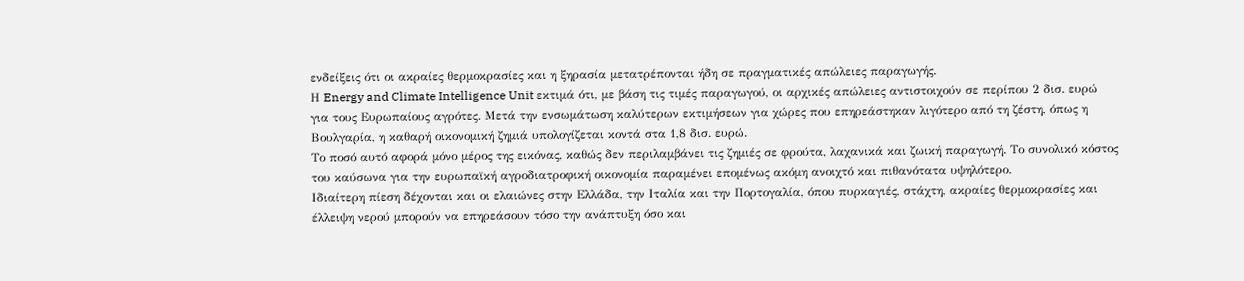ενδείξεις ότι οι ακραίες θερμοκρασίες και η ξηρασία μετατρέπονται ήδη σε πραγματικές απώλειες παραγωγής.
Η Energy and Climate Intelligence Unit εκτιμά ότι, με βάση τις τιμές παραγωγού, οι αρχικές απώλειες αντιστοιχούν σε περίπου 2 δισ. ευρώ για τους Ευρωπαίους αγρότες. Μετά την ενσωμάτωση καλύτερων εκτιμήσεων για χώρες που επηρεάστηκαν λιγότερο από τη ζέστη, όπως η Βουλγαρία, η καθαρή οικονομική ζημιά υπολογίζεται κοντά στα 1,8 δισ. ευρώ.
Το ποσό αυτό αφορά μόνο μέρος της εικόνας, καθώς δεν περιλαμβάνει τις ζημιές σε φρούτα, λαχανικά και ζωική παραγωγή. Το συνολικό κόστος του καύσωνα για την ευρωπαϊκή αγροδιατροφική οικονομία παραμένει επομένως ακόμη ανοιχτό και πιθανότατα υψηλότερο.
Ιδιαίτερη πίεση δέχονται και οι ελαιώνες στην Ελλάδα, την Ιταλία και την Πορτογαλία, όπου πυρκαγιές, στάχτη, ακραίες θερμοκρασίες και έλλειψη νερού μπορούν να επηρεάσουν τόσο την ανάπτυξη όσο και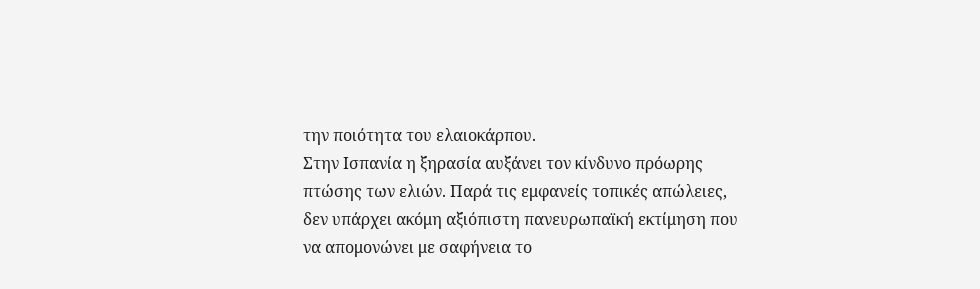την ποιότητα του ελαιοκάρπου.
Στην Ισπανία η ξηρασία αυξάνει τον κίνδυνο πρόωρης πτώσης των ελιών. Παρά τις εμφανείς τοπικές απώλειες, δεν υπάρχει ακόμη αξιόπιστη πανευρωπαϊκή εκτίμηση που να απομονώνει με σαφήνεια το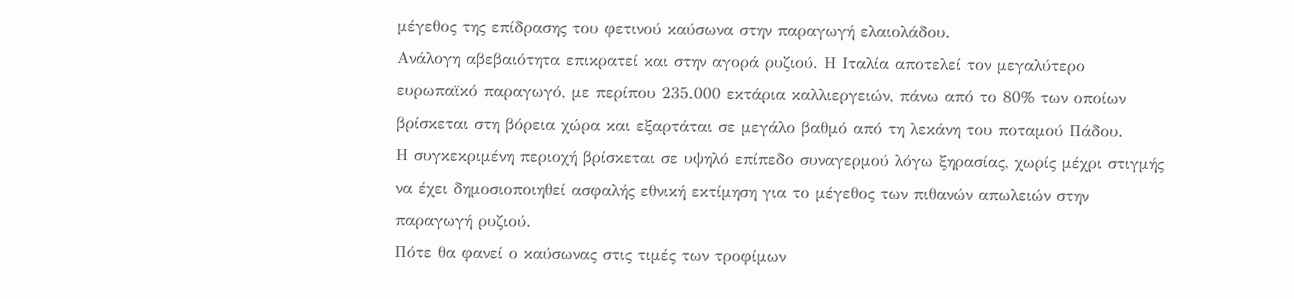μέγεθος της επίδρασης του φετινού καύσωνα στην παραγωγή ελαιολάδου.
Ανάλογη αβεβαιότητα επικρατεί και στην αγορά ρυζιού. Η Ιταλία αποτελεί τον μεγαλύτερο ευρωπαϊκό παραγωγό, με περίπου 235.000 εκτάρια καλλιεργειών, πάνω από το 80% των οποίων βρίσκεται στη βόρεια χώρα και εξαρτάται σε μεγάλο βαθμό από τη λεκάνη του ποταμού Πάδου.
Η συγκεκριμένη περιοχή βρίσκεται σε υψηλό επίπεδο συναγερμού λόγω ξηρασίας, χωρίς μέχρι στιγμής να έχει δημοσιοποιηθεί ασφαλής εθνική εκτίμηση για το μέγεθος των πιθανών απωλειών στην παραγωγή ρυζιού.
Πότε θα φανεί ο καύσωνας στις τιμές των τροφίμων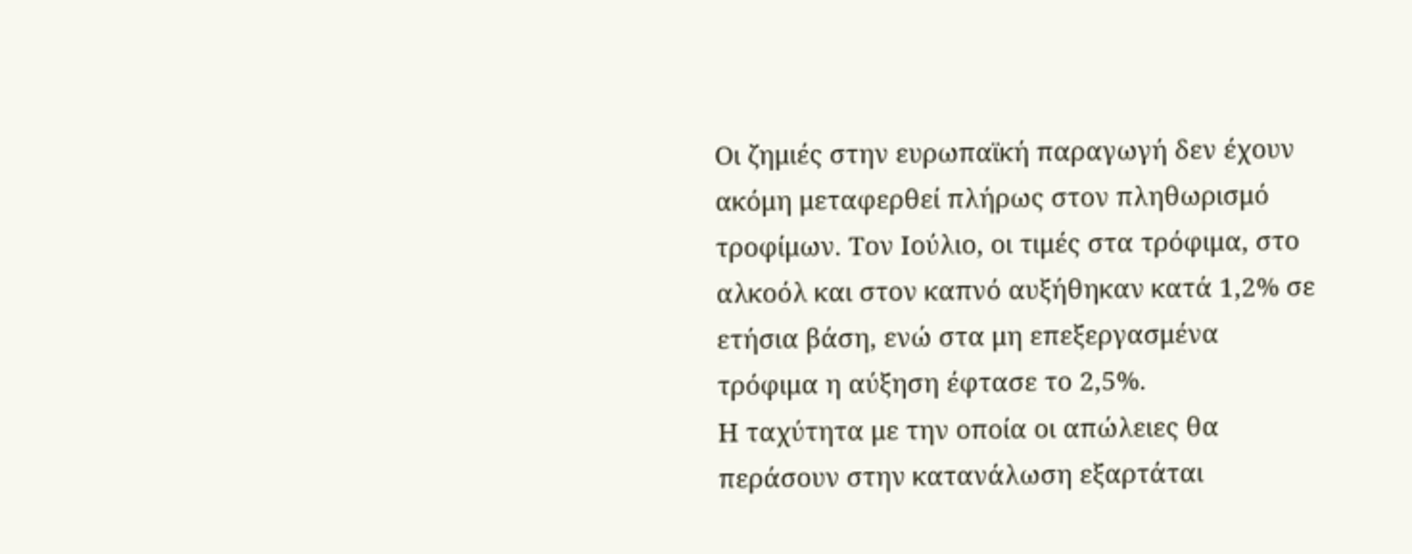Οι ζημιές στην ευρωπαϊκή παραγωγή δεν έχουν ακόμη μεταφερθεί πλήρως στον πληθωρισμό τροφίμων. Τον Ιούλιο, οι τιμές στα τρόφιμα, στο αλκοόλ και στον καπνό αυξήθηκαν κατά 1,2% σε ετήσια βάση, ενώ στα μη επεξεργασμένα τρόφιμα η αύξηση έφτασε το 2,5%.
Η ταχύτητα με την οποία οι απώλειες θα περάσουν στην κατανάλωση εξαρτάται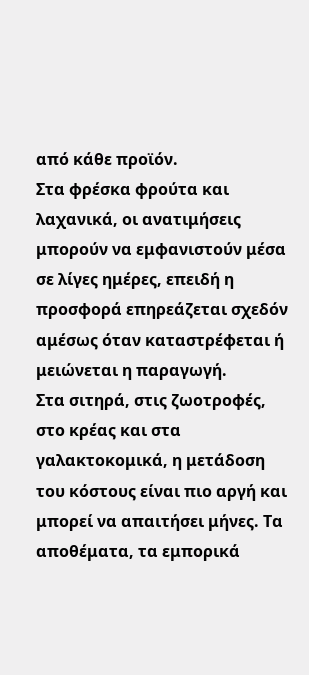από κάθε προϊόν.
Στα φρέσκα φρούτα και λαχανικά, οι ανατιμήσεις μπορούν να εμφανιστούν μέσα σε λίγες ημέρες, επειδή η προσφορά επηρεάζεται σχεδόν αμέσως όταν καταστρέφεται ή μειώνεται η παραγωγή.
Στα σιτηρά, στις ζωοτροφές, στο κρέας και στα γαλακτοκομικά, η μετάδοση του κόστους είναι πιο αργή και μπορεί να απαιτήσει μήνες. Τα αποθέματα, τα εμπορικά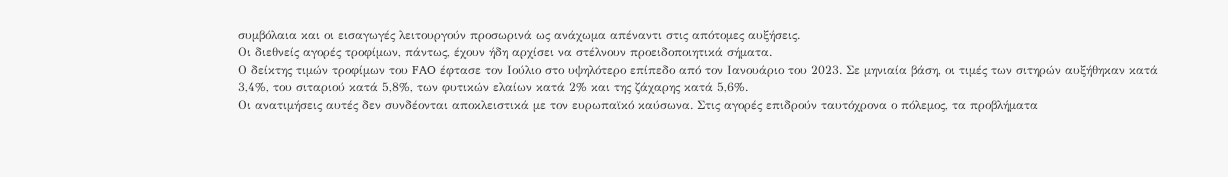συμβόλαια και οι εισαγωγές λειτουργούν προσωρινά ως ανάχωμα απέναντι στις απότομες αυξήσεις.
Οι διεθνείς αγορές τροφίμων, πάντως, έχουν ήδη αρχίσει να στέλνουν προειδοποιητικά σήματα.
Ο δείκτης τιμών τροφίμων του FAO έφτασε τον Ιούλιο στο υψηλότερο επίπεδο από τον Ιανουάριο του 2023. Σε μηνιαία βάση, οι τιμές των σιτηρών αυξήθηκαν κατά 3,4%, του σιταριού κατά 5,8%, των φυτικών ελαίων κατά 2% και της ζάχαρης κατά 5,6%.
Οι ανατιμήσεις αυτές δεν συνδέονται αποκλειστικά με τον ευρωπαϊκό καύσωνα. Στις αγορές επιδρούν ταυτόχρονα ο πόλεμος, τα προβλήματα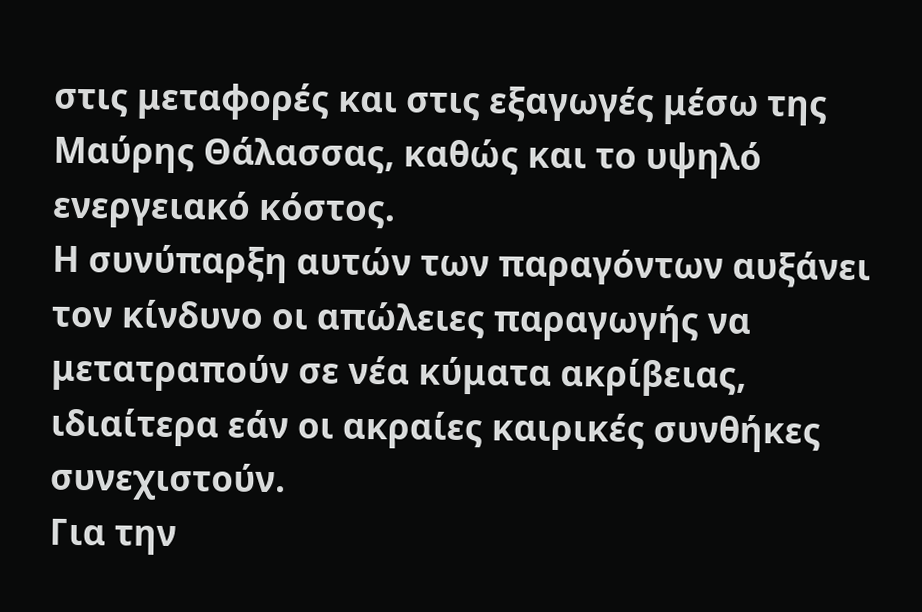στις μεταφορές και στις εξαγωγές μέσω της Μαύρης Θάλασσας, καθώς και το υψηλό ενεργειακό κόστος.
Η συνύπαρξη αυτών των παραγόντων αυξάνει τον κίνδυνο οι απώλειες παραγωγής να μετατραπούν σε νέα κύματα ακρίβειας, ιδιαίτερα εάν οι ακραίες καιρικές συνθήκες συνεχιστούν.
Για την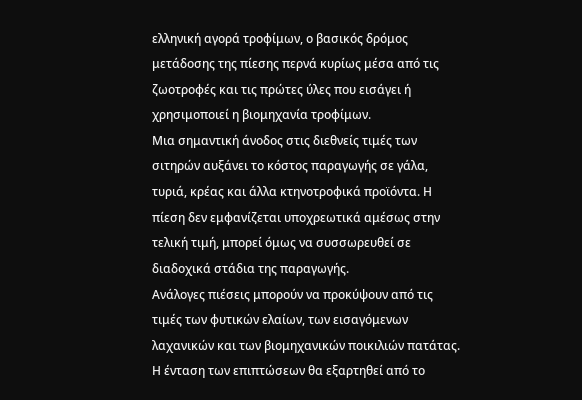ελληνική αγορά τροφίμων, ο βασικός δρόμος μετάδοσης της πίεσης περνά κυρίως μέσα από τις ζωοτροφές και τις πρώτες ύλες που εισάγει ή χρησιμοποιεί η βιομηχανία τροφίμων.
Μια σημαντική άνοδος στις διεθνείς τιμές των σιτηρών αυξάνει το κόστος παραγωγής σε γάλα, τυριά, κρέας και άλλα κτηνοτροφικά προϊόντα. Η πίεση δεν εμφανίζεται υποχρεωτικά αμέσως στην τελική τιμή, μπορεί όμως να συσσωρευθεί σε διαδοχικά στάδια της παραγωγής.
Ανάλογες πιέσεις μπορούν να προκύψουν από τις τιμές των φυτικών ελαίων, των εισαγόμενων λαχανικών και των βιομηχανικών ποικιλιών πατάτας.
Η ένταση των επιπτώσεων θα εξαρτηθεί από το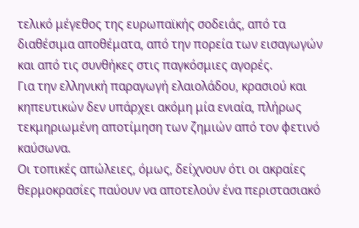τελικό μέγεθος της ευρωπαϊκής σοδειάς, από τα διαθέσιμα αποθέματα, από την πορεία των εισαγωγών και από τις συνθήκες στις παγκόσμιες αγορές.
Για την ελληνική παραγωγή ελαιολάδου, κρασιού και κηπευτικών δεν υπάρχει ακόμη μία ενιαία, πλήρως τεκμηριωμένη αποτίμηση των ζημιών από τον φετινό καύσωνα.
Οι τοπικές απώλειες, όμως, δείχνουν ότι οι ακραίες θερμοκρασίες παύουν να αποτελούν ένα περιστασιακό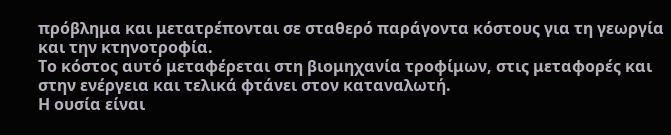πρόβλημα και μετατρέπονται σε σταθερό παράγοντα κόστους για τη γεωργία και την κτηνοτροφία.
Το κόστος αυτό μεταφέρεται στη βιομηχανία τροφίμων, στις μεταφορές και στην ενέργεια και τελικά φτάνει στον καταναλωτή.
Η ουσία είναι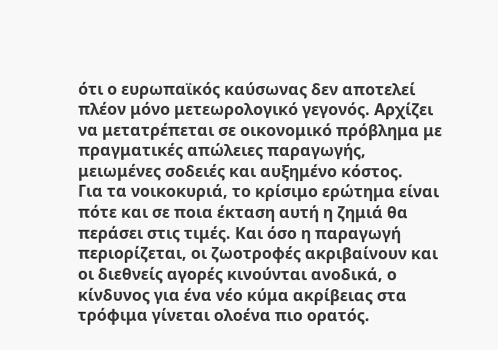ότι ο ευρωπαϊκός καύσωνας δεν αποτελεί πλέον μόνο μετεωρολογικό γεγονός. Αρχίζει να μετατρέπεται σε οικονομικό πρόβλημα με πραγματικές απώλειες παραγωγής, μειωμένες σοδειές και αυξημένο κόστος.
Για τα νοικοκυριά, το κρίσιμο ερώτημα είναι πότε και σε ποια έκταση αυτή η ζημιά θα περάσει στις τιμές. Και όσο η παραγωγή περιορίζεται, οι ζωοτροφές ακριβαίνουν και οι διεθνείς αγορές κινούνται ανοδικά, ο κίνδυνος για ένα νέο κύμα ακρίβειας στα τρόφιμα γίνεται ολοένα πιο ορατός.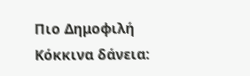Πιο Δημοφιλή
Κόκκινα δάνεια: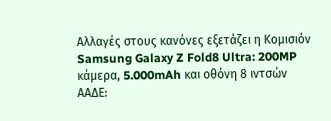Αλλαγές στους κανόνες εξετάζει η Κομισιόν
Samsung Galaxy Z Fold8 Ultra: 200MP κάμερα, 5.000mAh και οθόνη 8 ιντσών
ΑΑΔΕ: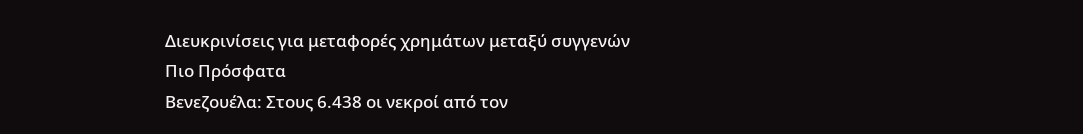Διευκρινίσεις για μεταφορές χρημάτων μεταξύ συγγενών
Πιο Πρόσφατα
Βενεζουέλα: Στους 6.438 οι νεκροί από τον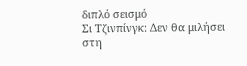διπλό σεισμό
Σι Τζινπίνγκ: Δεν θα μιλήσει στη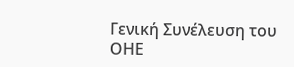Γενική Συνέλευση του ΟΗΕ